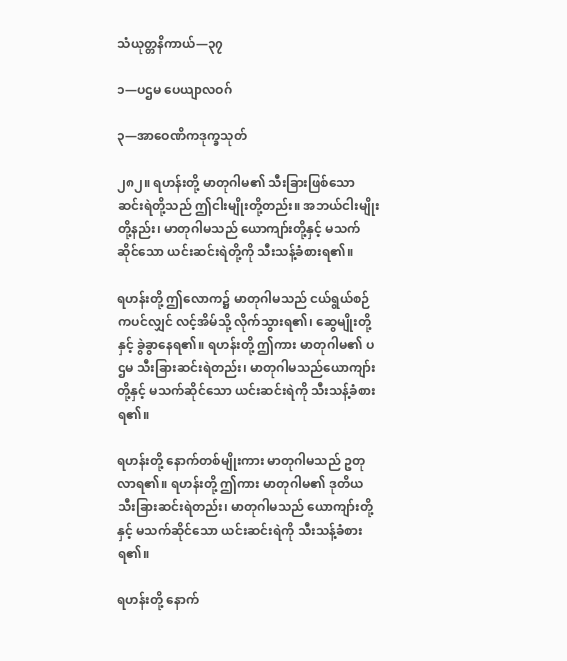သံယုတ္တနိကာယ်—၃၇

၁—ပဌမ ပေယျာလဝဂ်

၃—အာဝေဏိကဒုက္ခသုတ်

၂၈၂။ ရဟန်းတို့ မာတုဂါမ၏ သီးခြားဖြစ်သော ဆင်းရဲတို့သည် ဤငါးမျိုးတို့တည်း။ အဘယ်ငါးမျိုးတို့နည်း၊ မာတုဂါမသည် ယောကျာ်းတို့နှင့် မသက်ဆိုင်သော ယင်းဆင်းရဲတို့ကို သီးသန့်ခံစားရ၏။

ရဟန်းတို့ ဤလောက၌ မာတုဂါမသည် ငယ်ရွယ်စဉ်ကပင်လျှင် လင့်အိမ်သို့ လိုက်သွားရ၏၊ ဆွေမျိုးတို့နှင့် ခွဲခွာနေရ၏။ ရဟန်းတို့ ဤကား မာတုဂါမ၏ ပဌမ သီးခြားဆင်းရဲတည်း၊ မာတုဂါမသည်ယောကျာ်းတို့နှင့် မသက်ဆိုင်သော ယင်းဆင်းရဲကို သီးသန့်ခံစားရ၏။

ရဟန်းတို့ နောက်တစ်မျိုးကား မာတုဂါမသည် ဥတုလာရ၏။ ရဟန်းတို့ ဤကား မာတုဂါမ၏ ဒုတိယ သီးခြားဆင်းရဲတည်း၊ မာတုဂါမသည် ယောကျာ်းတို့နှင့် မသက်ဆိုင်သော ယင်းဆင်းရဲကို သီးသန့်ခံစားရ၏။

ရဟန်းတို့ နောက်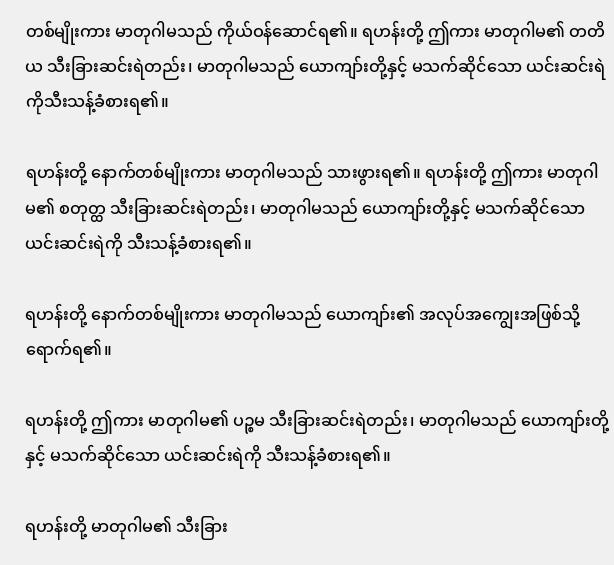တစ်မျိုးကား မာတုဂါမသည် ကိုယ်ဝန်ဆောင်ရ၏။ ရဟန်းတို့ ဤကား မာတုဂါမ၏ တတိယ သီးခြားဆင်းရဲတည်း၊ မာတုဂါမသည် ယောကျာ်းတို့နှင့် မသက်ဆိုင်သော ယင်းဆင်းရဲကိုသီးသန့်ခံစားရ၏။

ရဟန်းတို့ နောက်တစ်မျိုးကား မာတုဂါမသည် သားဖွားရ၏။ ရဟန်းတို့ ဤကား မာတုဂါမ၏ စတုတ္ထ သီးခြားဆင်းရဲတည်း၊ မာတုဂါမသည် ယောကျာ်းတို့နှင့် မသက်ဆိုင်သော ယင်းဆင်းရဲကို သီးသန့်ခံစားရ၏။

ရဟန်းတို့ နောက်တစ်မျိုးကား မာတုဂါမသည် ယောကျာ်း၏ အလုပ်အကျွေးအဖြစ်သို့ ရောက်ရ၏။

ရဟန်းတို့ ဤကား မာတုဂါမ၏ ပဉ္စမ သီးခြားဆင်းရဲတည်း၊ မာတုဂါမသည် ယောကျာ်းတို့နှင့် မသက်ဆိုင်သော ယင်းဆင်းရဲကို သီးသန့်ခံစားရ၏။

ရဟန်းတို့ မာတုဂါမ၏ သီးခြား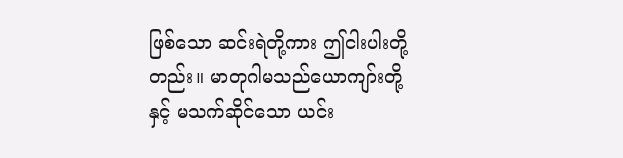ဖြစ်သော ဆင်းရဲတို့ကား ဤငါးပါးတို့တည်း။ မာတုဂါမသည်ယောကျာ်းတို့နှင့် မသက်ဆိုင်သော ယင်း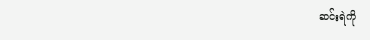ဆင်းရဲကို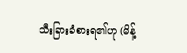သီးခြားခံစားရ၏ဟု (မိန့်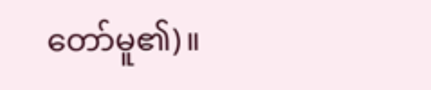တော်မူ၏)။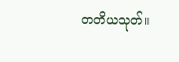တတိယသုတ်။